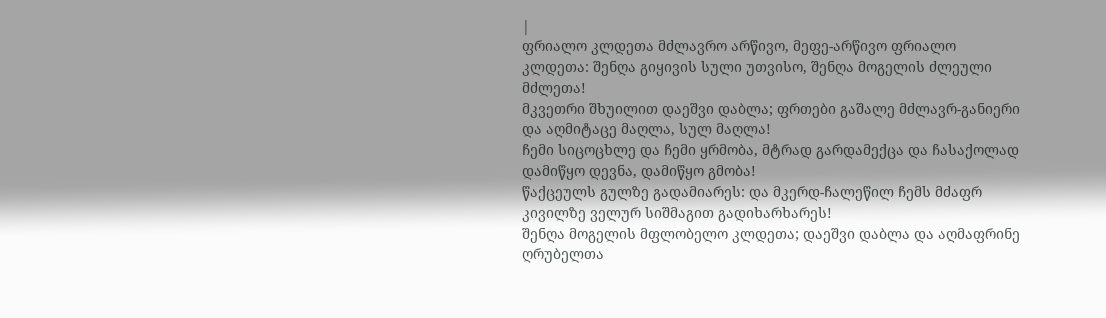|
ფრიალო კლდეთა მძლავრო არწივო, მეფე-არწივო ფრიალო კლდეთა: შენღა გიყივის სული უთვისო, შენღა მოგელის ძლეული მძლეთა!
მკვეთრი შხუილით დაეშვი დაბლა; ფრთები გაშალე მძლავრ-განიერი და აღმიტაცე მაღლა, სულ მაღლა!
ჩემი სიცოცხლე და ჩემი ყრმობა, მტრად გარდამექცა და ჩასაქოლად დამიწყო დევნა, დამიწყო გმობა!
წაქცეულს გულზე გადამიარეს: და მკერდ-ჩალეწილ ჩემს მძაფრ კივილზე ველურ სიშმაგით გადიხარხარეს!
შენღა მოგელის მფლობელო კლდეთა; დაეშვი დაბლა და აღმაფრინე ღრუბელთა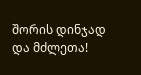შორის დინჯად და მძლეთა!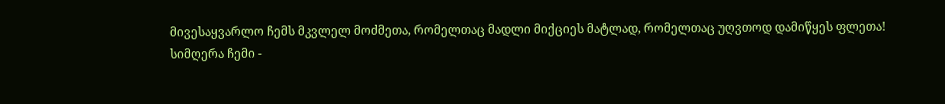მივესაყვარლო ჩემს მკვლელ მოძმეთა, რომელთაც მადლი მიქციეს მატლად, რომელთაც უღვთოდ დამიწყეს ფლეთა!
სიმღერა ჩემი -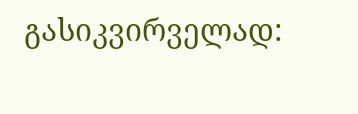გასიკვირველად: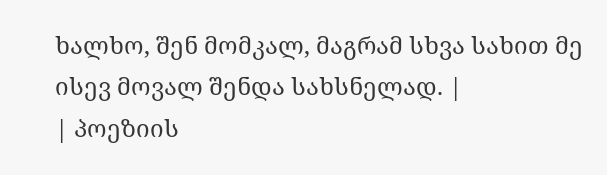ხალხო, შენ მომკალ, მაგრამ სხვა სახით მე ისევ მოვალ შენდა სახსნელად. |
| პოეზიის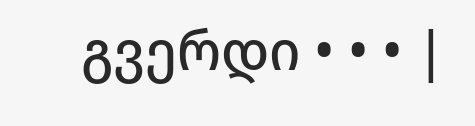გვერდი • • • |